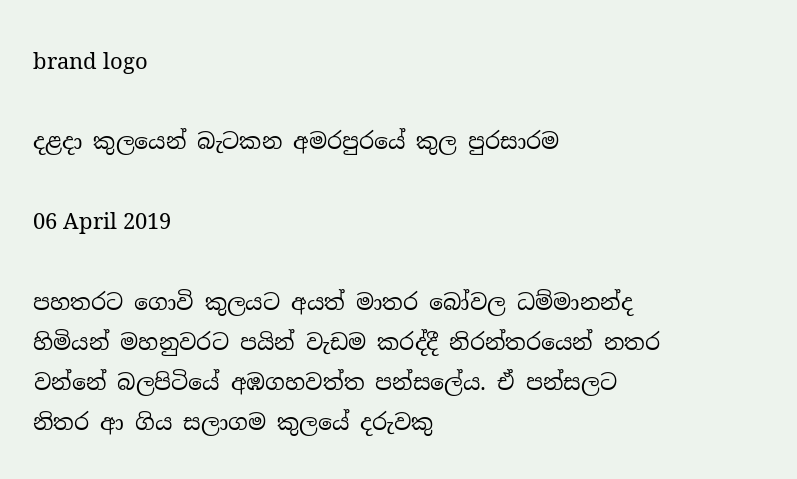brand logo

දළදා කුලයෙන් බැටකන අමරපුරයේ කුල පුරසාරම

06 April 2019

පහතරට ගොවි කුලයට අයත් මාතර බෝවල ධම්මානන්ද හිමියන් මහනුවරට පයින් වැඩම කරද්දී නිරන්තරයෙන් නතර වන්නේ බලපිටියේ අඹගහවත්ත පන්සලේය. ඒ පන්සලට නිතර ආ ගිය සලාගම කුලයේ දරුවකු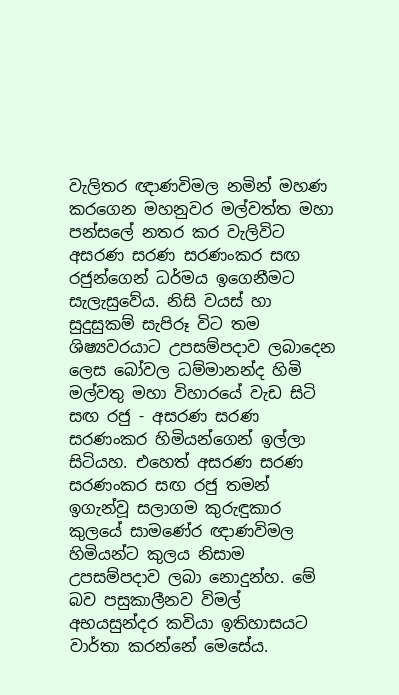වැලිතර ඥාණවිමල නමින් මහණ කරගෙන මහනුවර මල්වත්ත මහා පන්සලේ නතර කර වැලිවිට අසරණ සරණ සරණංකර සඟ රජුන්ගෙන් ධර්මය ඉගෙනීමට සැලැසුවේය. නිසි වයස් හා සුදුසුකම් සැපිරූ විට තම ශිෂ්‍යවරයාට උපසම්පදාව ලබාදෙන ලෙස බෝවල ධම්මානන්ද හිමි මල්වතු මහා විහාරයේ වැඩ සිටි සඟ රජු - අසරණ සරණ සරණංකර හිමියන්ගෙන් ඉල්ලා සිටියහ. එහෙත් අසරණ සරණ සරණංකර සඟ රජු තමන් ඉගැන්වූ සලාගම කුරුඳුකාර කුලයේ සාමණේර ඥාණවිමල හිමියන්ට කුලය නිසාම උපසම්පදාව ලබා නොදුන්හ. මේ බව පසුකාලීනව විමල් අභයසුන්දර කවියා ඉතිහාසයට වාර්තා කරන්නේ මෙසේය.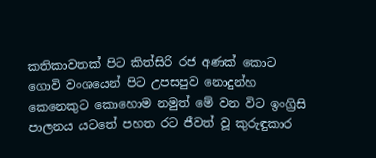කතිකාවතක් පිට කිත්සිරි රජ අණක් කොට ගොවි වංශයෙන් පිට උපසපුව නොදුන්හ කෙනෙකුට කොහොම නමුත් මේ වන විට ඉංග්‍රිසි පාලනය යටතේ පහත රට ජීවත් වූ කුරුඳුකාර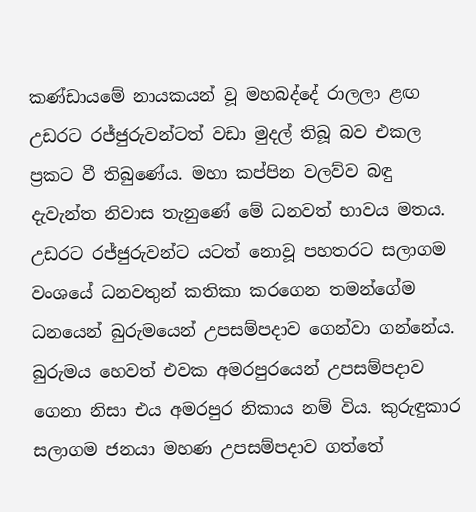කණ්ඩායමේ නායකයන් වූ මහබද්දේ රාලලා ළඟ උඩරට රජ්ජුරුවන්ටත් වඩා මුදල් තිබූ බව එකල ප්‍රකට වී තිබුණේය. මහා කප්පින වලව්ව බඳු දැවැන්ත නිවාස තැනුණේ මේ ධනවත් භාවය මතය. උඩරට රජ්ජුරුවන්ට යටත් නොවූ පහතරට සලාගම වංශයේ ධනවතුන් කතිකා කරගෙන තමන්ගේම ධනයෙන් බුරුමයෙන් උපසම්පදාව ගෙන්වා ගන්නේය. බුරුමය හෙවත් එවක අමරපුරයෙන් උපසම්පදාව ගෙනා නිසා එය අමරපුර නිකාය නම් විය. කුරුඳුකාර සලාගම ජනයා මහණ උපසම්පදාව ගත්තේ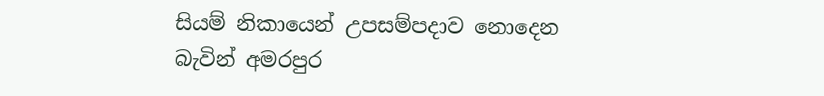සියම් නිකායෙන් උපසම්පදාව නොදෙන බැවින් අමරපුර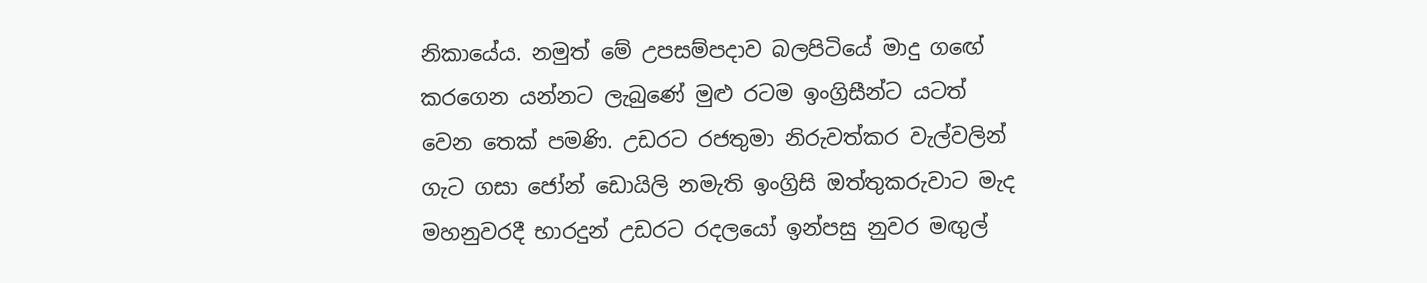නිකායේය. නමුත් මේ උපසම්පදාව බලපිටියේ මාදු ගඟේ කරගෙන යන්නට ලැබුණේ මුළු රටම ඉංග්‍රිසීන්ට යටත් වෙන තෙක් පමණි. උඩරට රජතුමා නිරුවත්කර වැල්වලින් ගැට ගසා ජෝන් ඩොයිලි නමැති ඉංග්‍රිසි ඔත්තුකරුවාට මැද මහනුවරදී භාරදුන් උඩරට රදලයෝ ඉන්පසු නුවර මඟුල්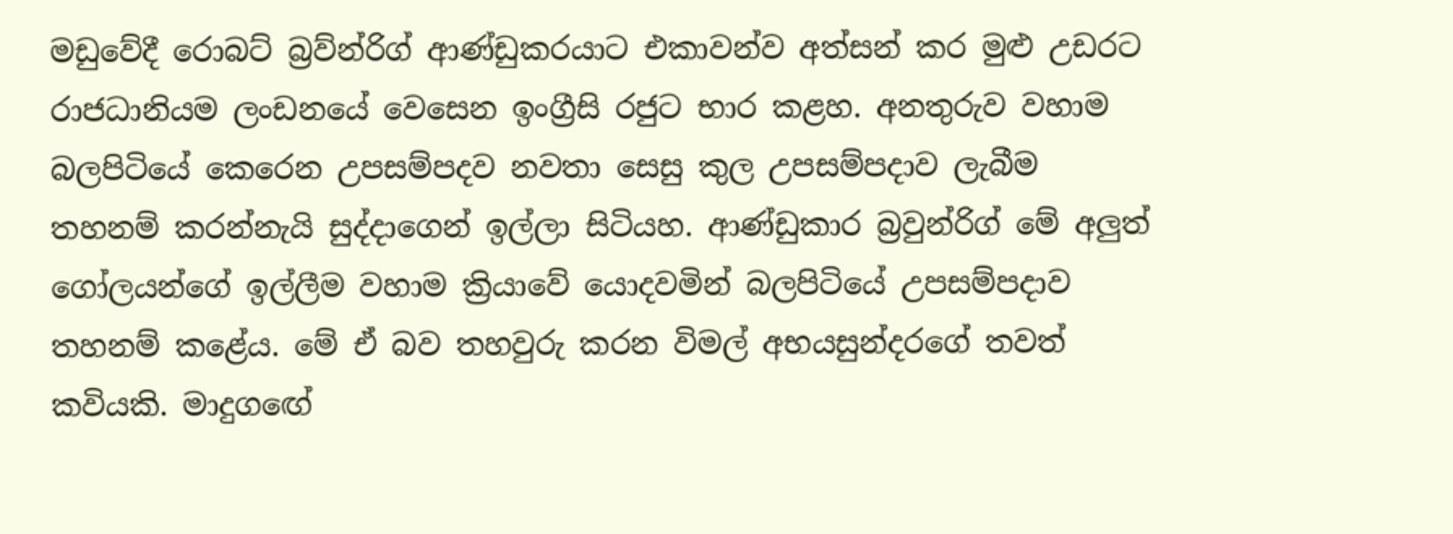මඩුවේදී රොබට් බ්‍රව්න්රිග් ආණ්ඩුකරයාට එකාවන්ව අත්සන් කර මුළු උඩරට රාජධානියම ලංඩනයේ වෙසෙන ඉංග්‍රීසි රජුට භාර කළහ. අනතුරුව වහාම බලපිටියේ කෙරෙන උපසම්පදව නවතා සෙසු කුල උපසම්පදාව ලැබීම තහනම් කරන්නැයි සුද්දාගෙන් ඉල්ලා සිටියහ. ආණ්ඩුකාර බ්‍රවුන්රිග් මේ අලුත් ගෝලයන්ගේ ඉල්ලීම වහාම ක්‍රියාවේ යොදවමින් බලපිටියේ උපසම්පදාව තහනම් කළේය. මේ ඒ බව තහවුරු කරන විමල් අභයසුන්දරගේ තවත් කවියකි. මාදුගඟේ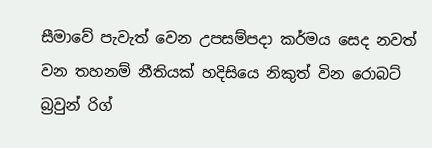සීමාවේ පැවැත් වෙන උපසම්පදා කර්මය සෙද නවත් වන තහනම් නීතියක් හදිසියෙ නිකුත් වින රොබට් බ්‍රවුන් රිග්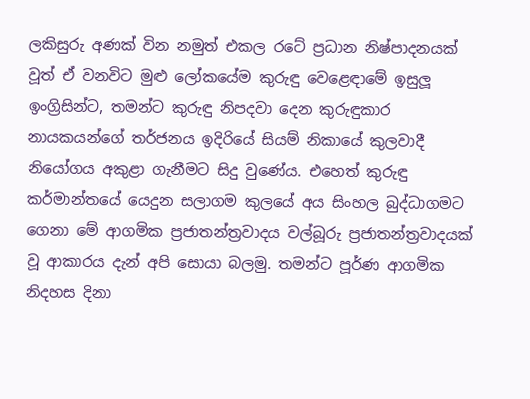ලකිසුරු අණක් වින නමුත් එකල රටේ ප්‍රධාන නිෂ්පාදනයක් වූත් ඒ වනවිට මුළු ලෝකයේම කුරුඳු වෙළෙඳාමේ ඉසුලූ ඉංග්‍රිසින්ට, තමන්ට කුරුඳු නිපදවා දෙන කුරුඳුකාර නායකයන්ගේ තර්ජනය ඉදිරියේ සියම් නිකායේ කුලවාදී නියෝගය අකුළා ගැනීමට සිදු වුණේය. එහෙත් කුරුඳු කර්මාන්තයේ යෙදුන සලාගම කුලයේ අය සිංහල බුද්ධාගමට ගෙනා මේ ආගමික ප්‍රජාතන්ත්‍රවාදය වල්බූරු ප්‍රජාතන්ත්‍රවාදයක් වූ ආකාරය දැන් අපි සොයා බලමු. තමන්ට පූර්ණ ආගමික නිදහස දිනා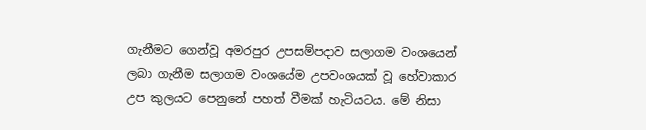ගැනීමට ගෙන්වූ අමරපුර උපසම්පදාව සලාගම වංශයෙන් ලබා ගැනීම සලාගම වංශයේම උපවංශයක් වූ හේවාකාර උප කුලයට පෙනුනේ පහත් වීමක් හැටියටය. මේ නිසා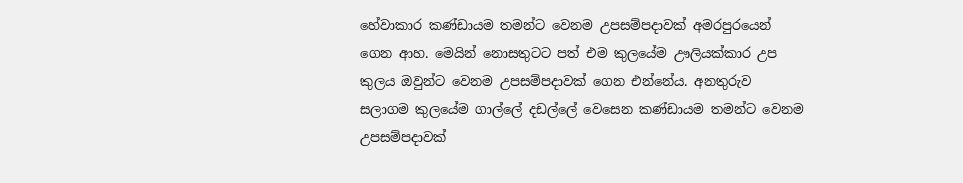හේවාකාර කණ්ඩායම තමන්ට වෙනම උපසම්පදාවක් අමරපුරයෙන් ගෙන ආහ. මෙයින් නොසතුටට පත් එම කුලයේම ඌලියක්කාර උප කුලය ඔවුන්ට වෙනම උපසම්පදාවක් ගෙන එන්නේය. අනතුරුව සලාගම කුලයේම ගාල්ලේ දඩල්ලේ වෙසෙන කණ්ඩායම තමන්ට වෙනම උපසම්පදාවක්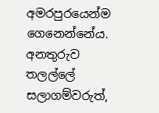අමරපුරයෙන්ම ගෙනෙන්නේය. අනතුරුව තලල්ලේ සලාගම්වරුත්,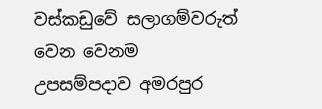වස්කඩුවේ සලාගම්වරුත් වෙන වෙනම උපසම්පදාව අමරපුර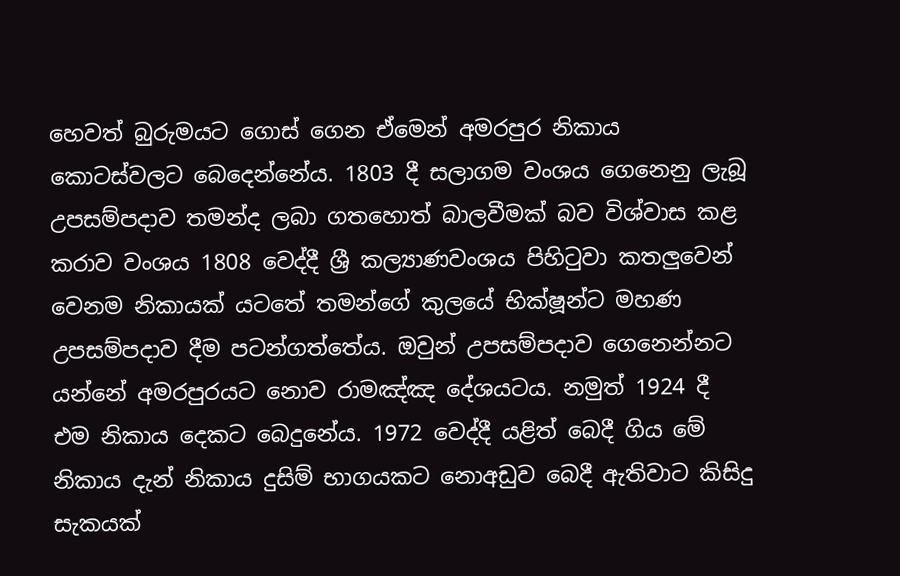හෙවත් බුරුමයට ගොස් ගෙන ඒමෙන් අමරපුර නිකාය කොටස්වලට බෙදෙන්නේය. 1803 දී සලාගම වංශය ගෙනෙනු ලැබූ උපසම්පදාව තමන්ද ලබා ගතහොත් බාලවීමක් බව විශ්වාස කළ කරාව වංශය 1808 වෙද්දී ශ්‍රී කල්‍යාණවංශය පිහිටුවා කතලුවෙන් වෙනම නිකායක් යටතේ තමන්ගේ කුලයේ භික්ෂූන්ට මහණ උපසම්පදාව දීම පටන්ගත්තේය. ඔවුන් උපසම්පදාව ගෙනෙන්නට යන්නේ අමරපුරයට නොව රාමඤ්ඤ දේශයටය. නමුත් 1924 දී එම නිකාය දෙකට බෙදුනේය. 1972 වෙද්දී යළිත් බෙදී ගිය මේ නිකාය දැන් නිකාය දුසිම් භාගයකට නොඅඩුව බෙදී ඇතිවාට කිසිදු සැකයක්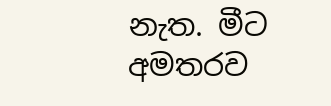නැත. මීට අමතරව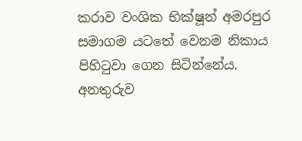කරාව වංශික භික්ෂූන් අමරපුර සමාගම යටතේ වෙනම නිකාය පිහිටුවා ගෙන සිටින්නේය. අනතුරුව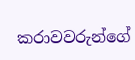කරාවවරුන්ගේ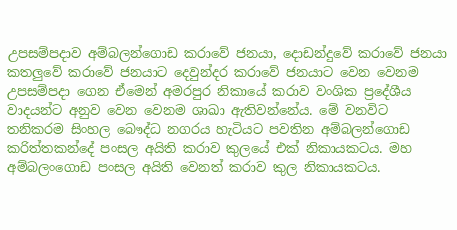උපසම්පදාව අම්බලන්ගොඩ කරාවේ ජනයා, දොඩන්දුවේ කරාවේ ජනයා කතලුවේ කරාවේ ජනයාට දෙවුන්දර කරාවේ ජනයාට වෙන වෙනම උපසම්පදා ගෙන ඒමෙන් අමරපුර නිකායේ කරාව වංශික ප්‍රදේශීය වාදයන්ට අනුව වෙන වෙනම ශාඛා ඇතිවන්නේය. මේ වනවිට තනිකරම සිංහල බෞද්ධ නගරය හැටියට පවතින අම්බලන්ගොඩ කරිත්තකන්දේ පංසල අයිති කරාව කුලයේ එක් නිකායකටය. මහ අම්බලංගොඩ පංසල අයිති වෙනත් කරාව කුල නිකායකටය.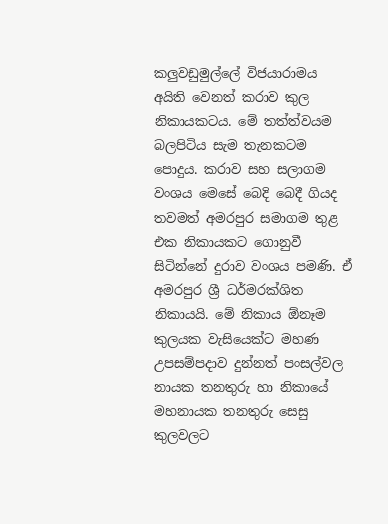කලුවඩුමුල්ලේ විජයාරාමය අයිති වෙනත් කරාව කුල නිකායකටය. මේ තත්ත්වයම බලපිටිය සැම තැනකටම පොදුය. කරාව සහ සලාගම වංශය මෙසේ බෙදි බෙදී ගියද තවමත් අමරපුර සමාගම තුළ එක නිකායකට ගොනුවී සිටින්නේ දුරාව වංශය පමණි. ඒ අමරපුර ශ්‍රී ධර්මරක්ශිත නිකායයි. මේ නිකාය ඕනෑම කුලයක වැසියෙක්ට මහණ උපසම්පදාව දුන්නත් පංසල්වල නායක තනතුරු හා නිකායේ මහනායක තනතුරු සෙසු කුලවලට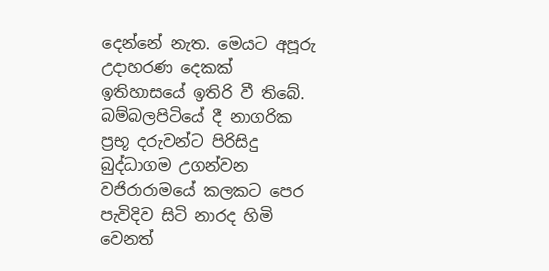දෙන්නේ නැත. මෙයට අපූරු උදාහරණ දෙකක් ඉතිහාසයේ ඉතිරි වී තිබේ. බම්බලපිටියේ දී නාගරික ප්‍රභූ දරුවන්ට පිරිසිදු බුද්ධාගම උගන්වන වජිරාරාමයේ කලකට පෙර පැවිදිව සිටි නාරද හිමි වෙනත්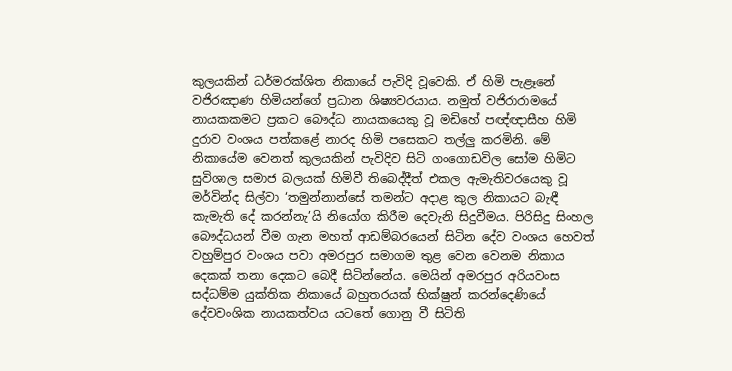කුලයකින් ධර්මරක්ශිත නිකායේ පැවිදි වූවෙකි. ඒ හිමි පැළෑනේ වජිරඤාණ හිමියන්ගේ ප්‍රධාන ශිෂ්‍යවරයාය. නමුත් වජිරාරාමයේ නායකකමට ප්‍රකට බෞද්ධ නායකයෙකු වූ මඩිහේ පඥ්ඥාසීහ හිමි දුරාව වංශය පත්කළේ නාරද හිමි පසෙකට තල්ලු කරමිනි. මේ නිකායේම වෙනත් කුලයකින් පැවිදිව සිටි ගංගොඩවිල සෝම හිමිට සුවිශාල සමාජ බලයක් හිමිවී තිබෙද්දීත් එකල ඇමැතිවරයෙකු වූ මර්වින්ද සිල්වා ‘තමුන්නාන්සේ තමන්ට අදාළ කුල නිකායට බැඳී කැමැති දේ කරන්නැ’යි නියෝග කිරීම දෙවැනි සිදුවීමය. පිරිසිදු සිංහල බෞද්ධයන් වීම ගැන මහත් ආඩම්බරයෙන් සිටින දේව වංශය හෙවත් වහුම්පුර වංශය පවා අමරපුර සමාගම තුළ වෙන වෙනම නිකාය දෙකක් තනා දෙකට බෙදී සිටින්නේය. මෙයින් අමරපුර අරියවංස සද්ධම්ම යුක්තික නිකායේ බහුතරයක් භික්ෂුන් කරන්දෙණියේ දේවවංශික නායකත්වය යටතේ ගොනු වී සිටිති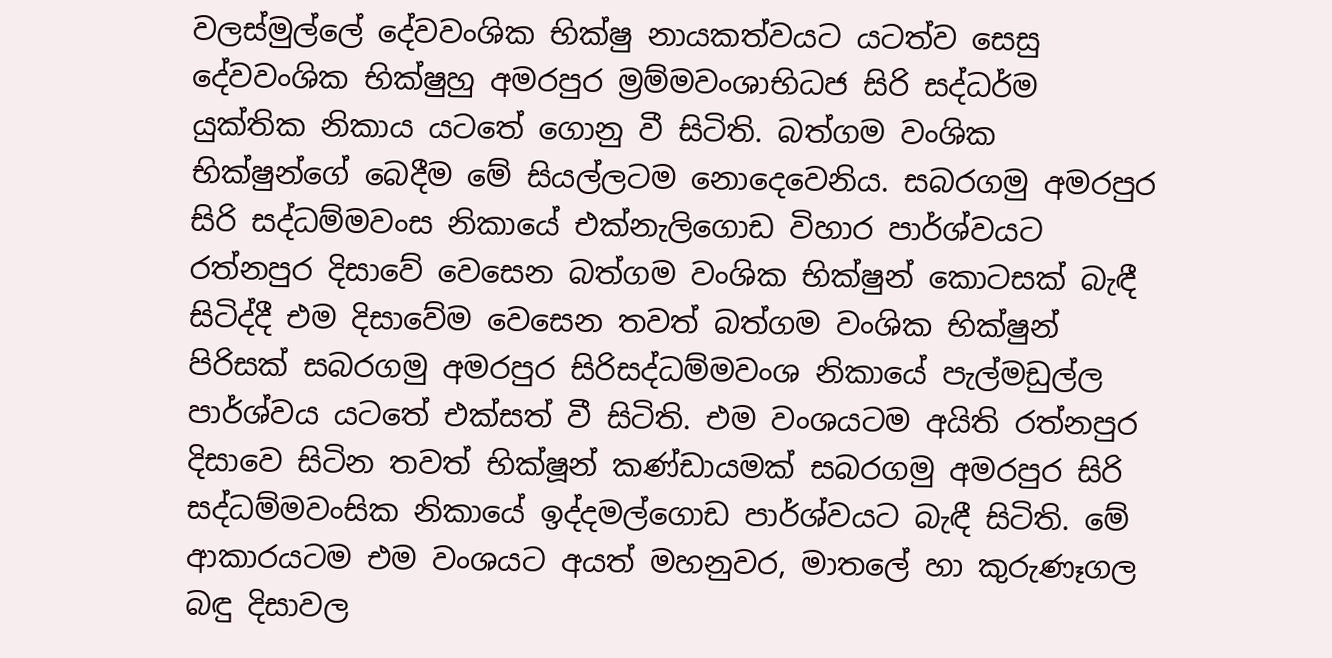වලස්මුල්ලේ දේවවංශික භික්ෂු නායකත්වයට යටත්ව සෙසු දේවවංශික භික්ෂුහු අමරපුර ම්‍රම්මවංශාභිධජ සිරි සද්ධර්ම යුක්තික නිකාය යටතේ ගොනු වී සිටිති. බත්ගම වංශික භික්ෂුන්ගේ බෙදීම මේ සියල්ලටම නොදෙවෙනිය. සබරගමු අමරපුර සිරි සද්ධම්මවංස නිකායේ එක්නැලිගොඩ විහාර පාර්ශ්වයට රත්නපුර දිසාවේ වෙසෙන බත්ගම වංශික භික්ෂුන් කොටසක් බැඳී සිටිද්දී එම දිසාවේම වෙසෙන තවත් බත්ගම වංශික භික්ෂුන් පිරිසක් සබරගමු අමරපුර සිරිසද්ධම්මවංශ නිකායේ පැල්මඩුල්ල පාර්ශ්වය යටතේ එක්සත් වී සිටිති. එම වංශයටම අයිති රත්නපුර දිසාවෙ සිටින තවත් භික්ෂූන් කණ්ඩායමක් සබරගමු අමරපුර සිරි සද්ධම්මවංසික නිකායේ ඉද්දමල්ගොඩ පාර්ශ්වයට බැඳී සිටිති. මේ ආකාරයටම එම වංශයට අයත් මහනුවර, මාතලේ හා කුරුණෑගල බඳු දිසාවල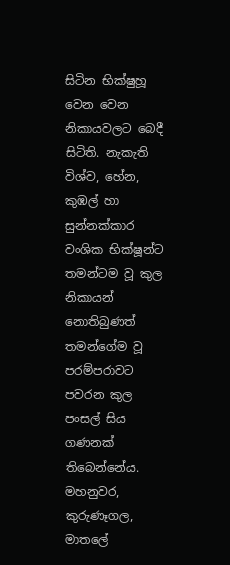සිටින භික්ෂුහූ වෙන වෙන නිකායවලට බෙදී සිටිති. නැකැති විශ්ව, හේන, කුඹල් හා සුන්නක්කාර වංශික භික්ෂූන්ට තමන්ටම වූ කුල නිකායන් නොතිබුණත් තමන්ගේම වූ පරම්පරාවට පවරන කුල පංසල් සිය ගණනක් තිබෙන්නේය. මහනුවර, කුරුණෑගල, මාතලේ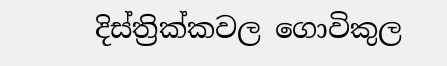දිස්ත්‍රික්කවල ගොවිකුල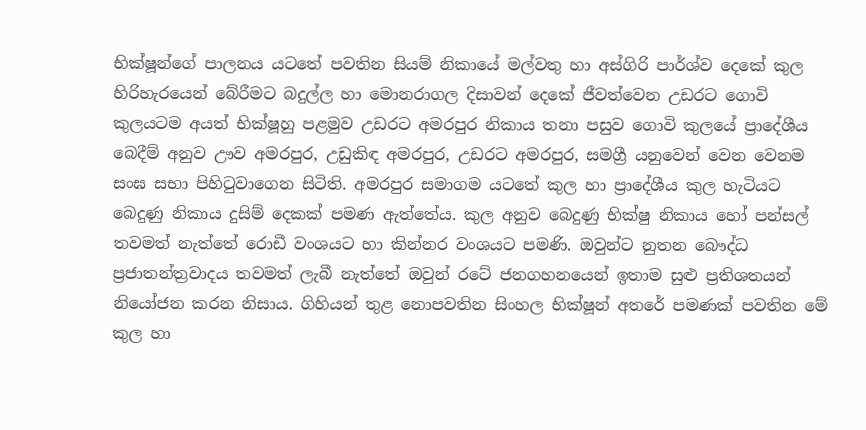භික්ෂූන්ගේ පාලනය යටතේ පවතින සියම් නිකායේ මල්වතු හා අස්ගිරි පාර්ශ්ව දෙකේ කුල හිරිහැරයෙන් බේරීමට බදුල්ල හා මොනරාගල දිසාවන් දෙකේ ජීවත්වෙන උඩරට ගොවි කුලයටම අයත් භික්ෂූහු පළමුව උඩරට අමරපුර නිකාය තනා පසුව ගොවි කුලයේ ප්‍රාදේශීය බෙදීම් අනුව ඌව අමරපුර, උඩුකිඳ අමරපුර, උඩරට අමරපුර, සමග්‍රී යනුවෙන් වෙන වෙනම සංඝ සභා පිහිටුවාගෙන සිටිති. අමරපුර සමාගම යටතේ කුල හා ප්‍රාදේශීය කුල හැටියට බෙදුණු නිකාය දුසිම් දෙකක් පමණ ඇත්තේය. කුල අනුව බෙදුණු භික්ෂු නිකාය හෝ පන්සල් තවමත් නැත්තේ රොඩී වංශයට හා කින්නර වංශයට පමණි. ඔවුන්ට නුතන බෞද්ධ ප්‍රජාතන්ත්‍රවාදය තවමත් ලැබී නැත්තේ ඔවුන් රටේ ජනගහනයෙන් ඉතාම සුළු ප්‍රතිශතයන් නියෝජන කරන නිසාය. ගිහියන් තුළ නොපවතින සිංහල භික්ෂූන් අතරේ පමණක් පවතින මේ කුල හා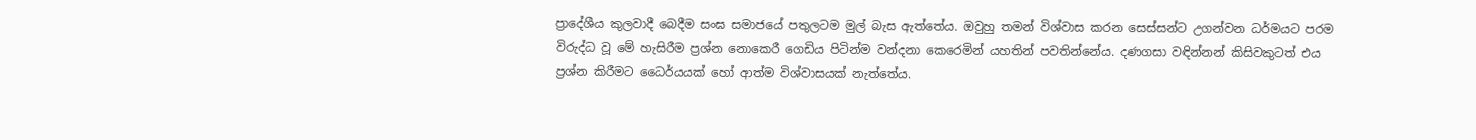ප්‍රාදේශීය කුලවාදී බෙදීම සංඝ සමාජයේ පතුලටම මුල් බැස ඇත්තේය. ඔවුහු තමන් විශ්වාස කරන සෙස්සන්ට උගන්වන ධර්මයට පරම විරුද්ධ වූ මේ හැසිරීම ප්‍රශ්න නොකෙරී ගෙඩිය පිටින්ම වන්දනා කෙරෙමින් යහතින් පවතින්නේය. දණගසා වඳින්නන් කිසිවකුටත් එය ප්‍රශ්න කිරීමට ධෛර්යයක් හෝ ආත්ම විශ්වාසයක් නැත්තේය.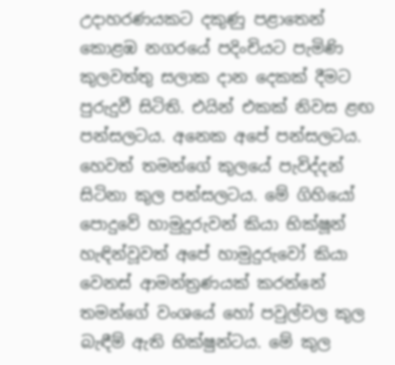උදාහරණයකට දකුණු පළාතෙන් කොළඹ නගරයේ පදිංචියට පැමිණි කුලවත්තු සලාක දාන දෙකක් දීමට පුරුදුවී සිටිති. එයින් එකක් නිවස ළඟ පන්සලටය. අනෙක අපේ පන්සලටය. හෙවත් තමන්ගේ කුලයේ පැවිද්දන් සිටිනා කුල පන්සලටය. මේ ගිහියෝ පොදුවේ හාමුදුරුවන් කියා භික්ෂූන් හැඳින්වූවත් අපේ හාමුදුරුවෝ කියා වෙනස් ආමන්ත්‍රණයක් කරන්නේ තමන්ගේ වංශයේ හෝ පවුල්වල කුල බැඳීම් ඇති භික්ෂුන්ටය. මේ කුල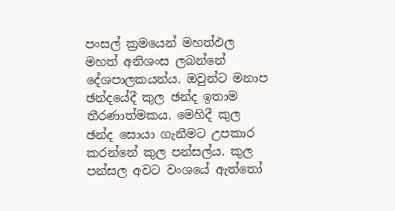පංසල් ක්‍රමයෙන් මහත්ඵල මහත් අනිශංස ලබන්නේ දේශපාලකයන්ය. ඔවුන්ට මනාප ඡන්දයේදී කුල ඡන්ද ඉතාම තීරණාත්මකය. මෙහිදී කුල ඡන්ද සොයා ගැනීමට උපකාර කරන්නේ කුල පන්සල්ය. කුල පන්සල අවට වංශයේ ඇත්තෝ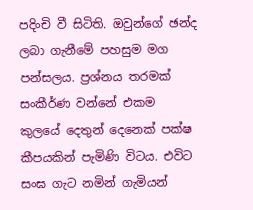පදිංචි වී සිටිති. ඔවුන්ගේ ඡන්ද ලබා ගැනීමේ පහසුම මග පන්සලය. ප්‍රශ්නය තරමක් සංකීර්ණ වන්නේ එකම කුලයේ දෙතුන් දෙනෙක් පක්ෂ කීපයකින් පැමිණි විටය. එවිට සංඝ ගැට නමින් ගැමියන්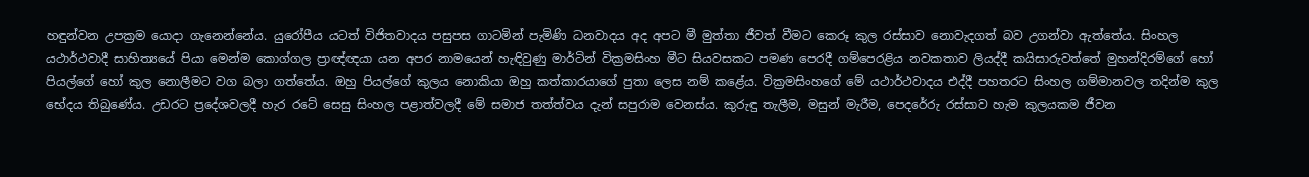හඳුන්වන උපක්‍රම යොදා ගැනෙන්නේය. යුරෝපීය යටත් විජිතවාදය පසුපස ගාටමින් පැමිණි ධනවාදය අද අපට මී මුත්තා ජීවත් වීමට කෙරූ කුල රස්සාව නොවැදගත් බව උගන්වා ඇත්තේය. සිංහල යථාර්ථවාදී සාහිත්‍යයේ පියා මෙන්ම කොග්ගල ප්‍රාඥ්ඥයා යන අපර නාමයෙන් හැඳිවුණු මාර්ටින් වික්‍රමසිංහ මීට සියවසකට පමණ පෙරදී ගම්පෙරළිය නවකතාව ලියද්දී කයිසාරුවත්තේ මුහන්දිරම්ගේ හෝ පියල්ගේ හෝ කුල නොලීමට වග බලා ගත්තේය. ඔහු පියල්ගේ කුලය නොකියා ඔහු කත්කාරයාගේ පුතා ලෙස නම් කළේය. වික්‍රමසිංහගේ මේ යථාර්ථවාදය එද්දී පහතරට සිංහල ගම්මානවල තදින්ම කුල භේදය තිබුණේය. උඩරට ප්‍රදේශවලදී හැර රටේ සෙසු සිංහල පළාත්වලදී මේ සමාජ තත්ත්වය දැන් සපුරාම වෙනස්ය. කුරුඳු තැලීම, මසුන් මැරීම, පෙදරේරු රස්සාව හැම කුලයකම ජීවන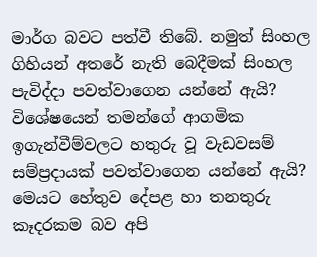මාර්ග බවට පත්වී තිබේ. නමුත් සිංහල ගිහියන් අතරේ නැති බෙදීමක් සිංහල පැවිද්දා පවත්වාගෙන යන්නේ ඇයි? විශේෂයෙන් තමන්ගේ ආගමික ඉගැන්වීම්වලට හතුරු වූ වැඩවසම් සම්ප්‍රදායක් පවත්වාගෙන යන්නේ ඇයි? මෙයට හේතුව දේපළ හා තනතුරු කෑදරකම බව අපි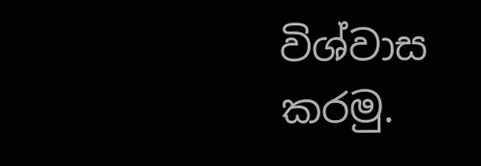විශ්වාස කරමු.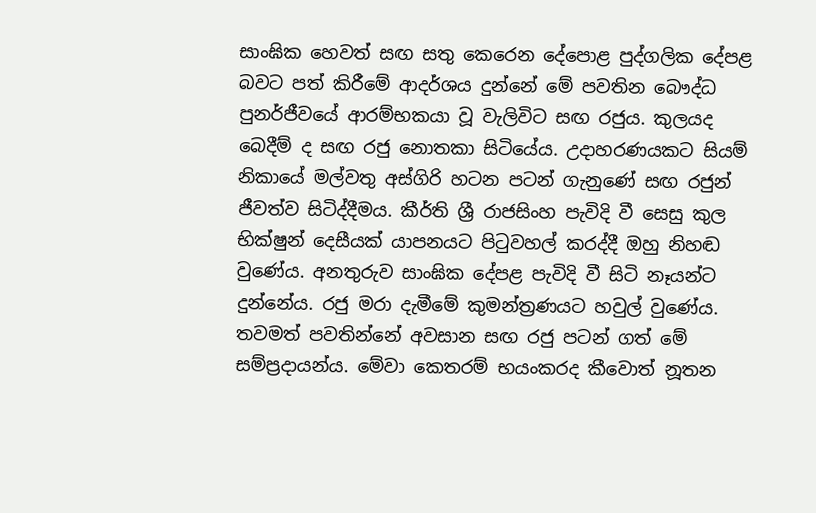සාංඝික හෙවත් සඟ සතු කෙරෙන දේපොළ පුද්ගලික දේපළ බවට පත් කිරීමේ ආදර්ශය දුන්නේ මේ පවතින බෞද්ධ පුනර්ජීවයේ ආරම්භකයා වූ වැලිවිට සඟ රජුය. කුලයද බෙදීම් ද සඟ රජු නොතකා සිටියේය. උදාහරණයකට සියම් නිකායේ මල්වතු අස්ගිරි හටන පටන් ගැනුණේ සඟ රජුන් ජීවත්ව සිටිද්දීමය. කීර්ති ශ්‍රී රාජසිංහ පැවිදි වී සෙසු කුල භික්ෂුන් දෙසීයක් යාපනයට පිටුවහල් කරද්දී ඔහු නිහඬ වුණේය. අනතුරුව සාංඝික දේපළ පැවිදි වී සිටි නෑයන්ට දුන්නේය. රජු මරා දැමීමේ කුමන්ත්‍රණයට හවුල් වුණේය. තවමත් පවතින්නේ අවසාන සඟ රජු පටන් ගත් මේ සම්ප්‍රදායන්ය. මේවා කෙතරම් භයංකරද කීවොත් නූතන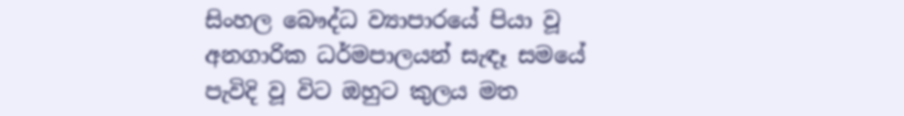සිංහල බෞද්ධ ව්‍යාපාරයේ පියා වූ අනගාරික ධර්මපාලයන් සැඳෑ සමයේ පැවිදි වූ විට ඔහුට කුලය මත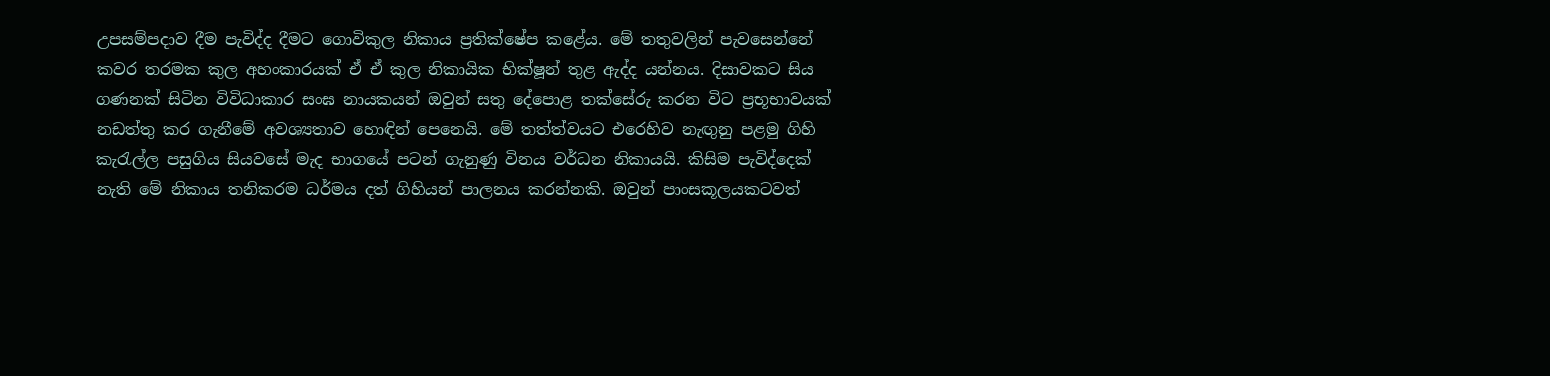උපසම්පදාව දීම පැවිද්ද දීමට ගොවිකුල නිකාය ප්‍රතික්ෂේප කළේය. මේ තතුවලින් පැවසෙන්නේ කවර තරමක කුල අහංකාරයක් ඒ ඒ කුල නිකායික භික්ෂූන් තුළ ඇද්ද යන්නය. දිසාවකට සිය ගණනක් සිටින විවිධාකාර සංඝ නායකයන් ඔවුන් සතු දේපොළ තක්සේරු කරන විට ප්‍රභූභාවයක් නඩත්තු කර ගැනීමේ අවශ්‍යතාව හොඳින් පෙනෙයි. මේ තත්ත්වයට එරෙහිව නැඟුනු පළමු ගිහි කැරැල්ල පසුගිය සියවසේ මැද භාගයේ පටන් ගැනුණු විනය වර්ධන නිකායයි. කිසිම පැවිද්දෙක් නැති මේ නිකාය තනිකරම ධර්මය දත් ගිහියන් පාලනය කරන්නකි. ඔවුන් පාංසකූලයකටවත්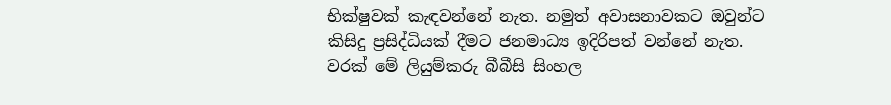භික්ෂුවක් කැඳවන්නේ නැත. නමුත් අවාසනාවකට ඔවුන්ට කිසිදු ප්‍රසිද්ධියක් දීමට ජනමාධ්‍ය ඉදිරිපත් වන්නේ නැත. වරක් මේ ලියුම්කරු බීබීසි සිංහල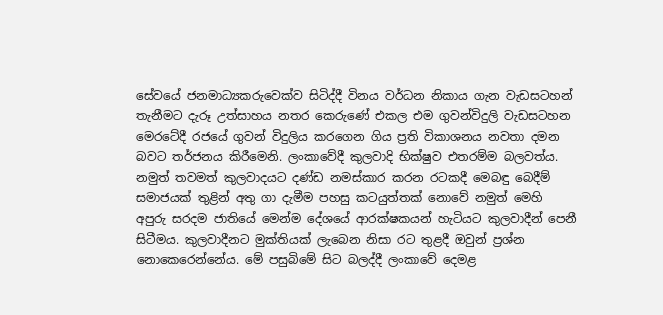සේවයේ ජනමාධ්‍යකරුවෙක්ව සිටිද්දී විනය වර්ධන නිකාය ගැන වැඩසටහන් තැනීමට දැරූ උත්සාහය නතර කෙරුණේ එකල එම ගුවන්විදුලි වැඩසටහන මෙරටේදී රජයේ ගුවන් විදුලිය කරගෙන ගිය ප්‍රති විකාශනය නවතා දමන බවට තර්ජනය කිරීමෙනි. ලංකාවේදී කුලවාදි භික්ෂුව එතරම්ම බලවත්ය. නමුත් තවමත් කුලවාදයට දණ්ඩ නමස්කාර කරන රටකදී මෙබඳු බෙදීම් සමාජයක් තුළින් අතු ගා දැමීම පහසු කටයුත්තක් නොවේ නමුත් මෙහි අපුරු සරදම ජාතියේ මෙන්ම දේශයේ ආරක්ෂකයන් හැටියට කුලවාදීන් පෙනී සිටීමය. කුලවාදීනට මුක්තියක් ලැබෙන නිසා රට තුළදී ඔවුන් ප්‍රශ්න නොකෙරෙන්නේය. මේ පසුබිමේ සිට බලද්දී ලංකාවේ දෙමළ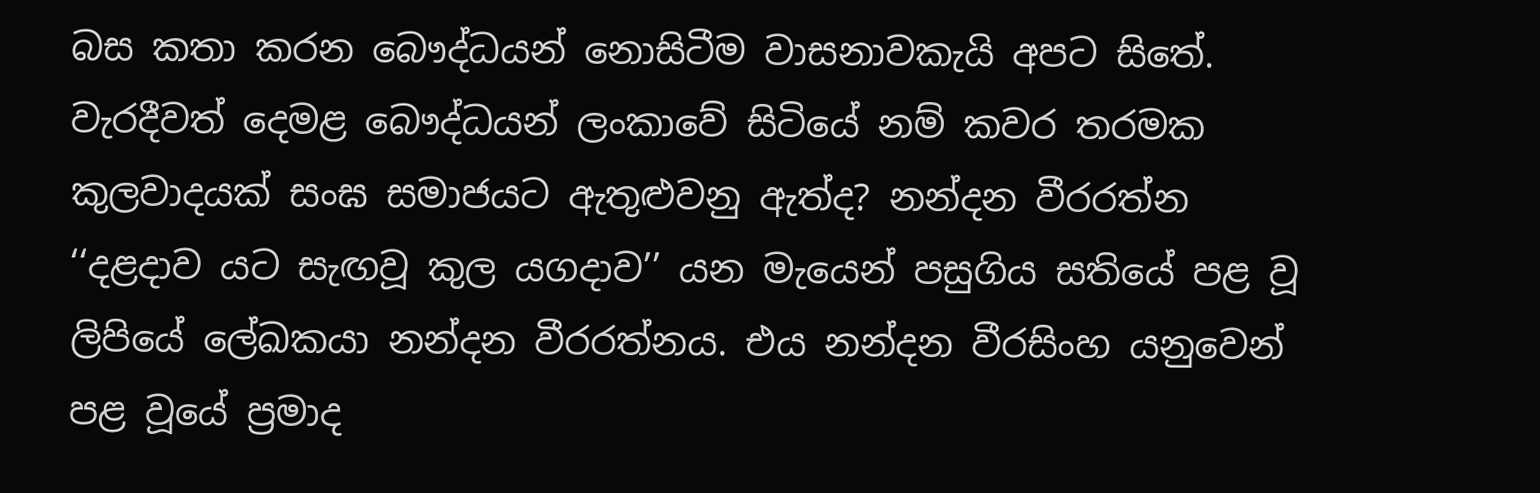බස කතා කරන බෞද්ධයන් නොසිටීම වාසනාවකැයි අපට සිතේ. වැරදීවත් දෙමළ බෞද්ධයන් ලංකාවේ සිටියේ නම් කවර තරමක කුලවාදයක් සංඝ සමාජයට ඇතුළුවනු ඇත්ද? නන්දන වීරරත්න ‘‘දළදාව යට සැඟවූ කුල යගදාව’’ යන මැයෙන් පසුගිය සතියේ පළ වූ ලිපියේ ලේඛකයා නන්දන වීරරත්නය. එය නන්දන වීරසිංහ යනුවෙන් පළ වූයේ ප්‍රමාද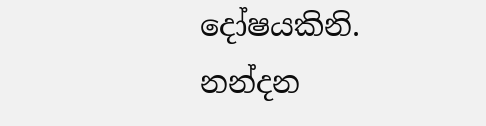දෝෂයකිනි. නන්දන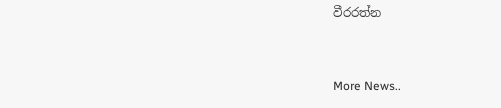වීරරත්න


More News..